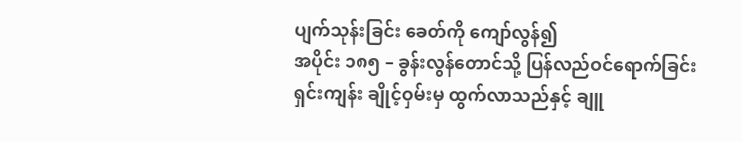ပျက်သုန်းခြင်း ခေတ်ကို ကျော်လွန်၍
အပိုင်း ၁၈၅ – ခွန်းလွန်တောင်သို့ ပြန်လည်ဝင်ရောက်ခြင်း
ရှင်းကျန်း ချိုင့်ဝှမ်းမှ ထွက်လာသည်နှင့် ချူ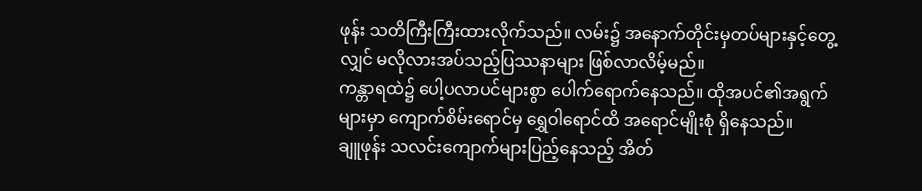ဖုန်း သတိကြီးကြီးထားလိုက်သည်။ လမ်း၌ အနောက်တိုင်းမှတပ်များနှင့်တွေ့လျှင် မလိုလားအပ်သည့်ပြဿနာများ ဖြစ်လာလိမ့်မည်။
ကန္တာရထဲ၌ ပေါ့ပလာပင်များစွာ ပေါက်ရောက်နေသည်။ ထိုအပင်၏အရွက်များမှာ ကျောက်စိမ်းရောင်မှ ရွှေဝါရောင်ထိ အရောင်မျိုးစုံ ရှိနေသည်။
ချူဖုန်း သလင်းကျောက်များပြည့်နေသည့် အိတ်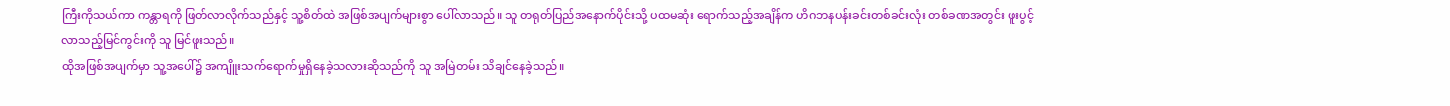ကြီးကိုသယ်ကာ ကန္တာရကို ဖြတ်လာလိုက်သည်နှင့် သူ့စိတ်ထဲ အဖြစ်အပျက်များစွာ ပေါ်လာသည်။ သူ တရုတ်ပြည်အနောက်ပိုင်းသို့ ပထမဆုံး ရောက်သည့်အချိန်က ဟိဂဘနပန်းခင်းတစ်ခင်းလုံး တစ်ခဏအတွင်း ဖူးပွင့်လာသည့်မြင်ကွင်းကို သူ မြင်ဖူးသည်။
ထိုအဖြစ်အပျက်မှာ သူ့အပေါ်၌ အကျိူးသက်ရောက်မှုရှိနေခဲ့သလားဆိုသည်ကို သူ အမြဲတမ်း သိချင်နေခဲ့သည်။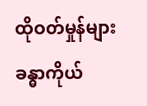ထိုဝတ်မှုန်များ ခန္ဓာကိုယ်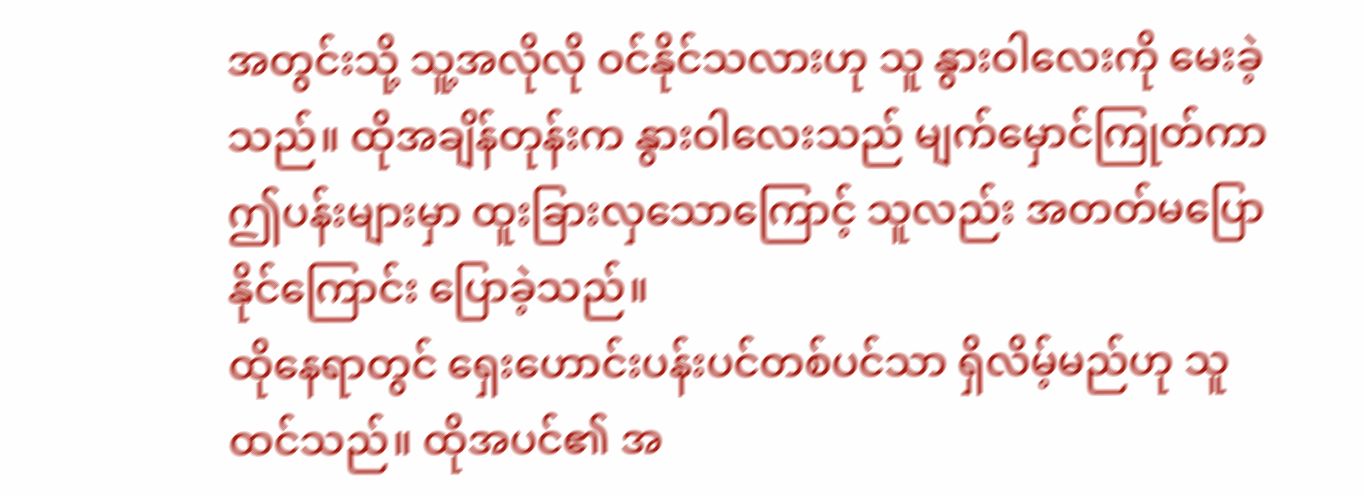အတွင်းသို့ သူ့အလိုလို ဝင်နိုင်သလားဟု သူ နွားဝါလေးကို မေးခဲ့သည်။ ထိုအချိန်တုန်းက နွားဝါလေးသည် မျက်မှောင်ကြုတ်ကာ ဤပန်းများမှာ ထူးခြားလှသောကြောင့် သူလည်း အတတ်မပြောနိုင်ကြောင်း ပြောခဲ့သည်။
ထိုနေရာတွင် ရှေးဟောင်းပန်းပင်တစ်ပင်သာ ရှိလိမ့်မည်ဟု သူထင်သည်။ ထိုအပင်၏ အ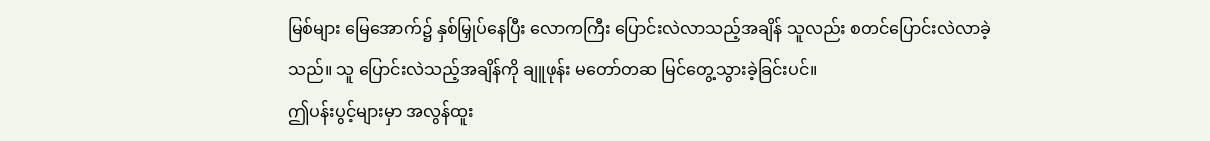မြစ်များ မြေအောက်၌ နှစ်မြှုပ်နေပြီး လောကကြီး ပြောင်းလဲလာသည့်အချိန် သူလည်း စတင်ပြောင်းလဲလာခဲ့သည်။ သူ ပြောင်းလဲသည့်အချိန်ကို ချူဖုန်း မတော်တဆ မြင်တွေ့သွားခဲ့ခြင်းပင်။
ဤပန်းပွင့်များမှာ အလွန်ထူး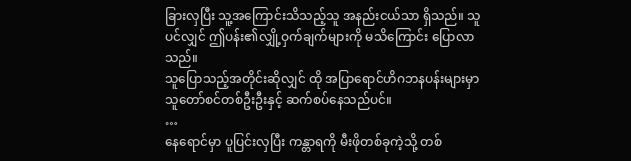ခြားလှပြီး သူ့အကြောင်းသိသည့်သူ အနည်းငယ်သာ ရှိသည်။ သူပင်လျှင် ဤပန်း၏လျှို့ဝှက်ချက်များကို မသိကြောင်း ပြောလာသည်။
သူပြောသည့်အတိုင်းဆိုလျှင် ထို အပြာရောင်ဟိဂဘနပန်းများမှာ သူတော်စင်တစ်ဦးဦးနှင့် ဆက်စပ်နေသည်ပင်။
…
နေရောင်မှာ ပူပြင်းလှပြီး ကန္တာရကို မီးဖိုတစ်ခုကဲ့သို့ တစ်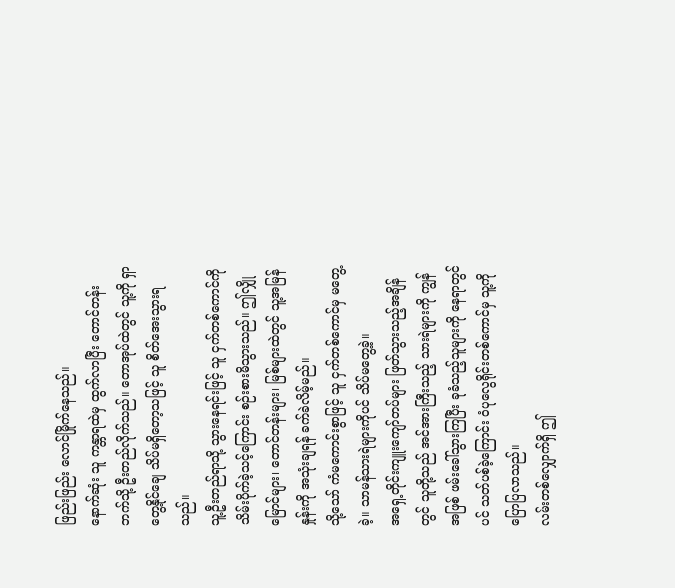ဖြည်းဖြည်း လောင်မြိုက်နေသည်။
နောက်ဆုံး သူ ကန္တာရထဲမှ ထွက်လာပြီး တောင်တန်းဘက်သို့ ဦးတည်လိုက်သည်။ တောအုပ်ထဲတွင် သူ့ကို ရှာတွေ့နိုင်ချေ သိပ်မရှိတော့သဖြင့် သူ စိတ်အေးသွားရသည်။
သူ့ဦးတည်ရာသို့ သွားနေရင်းဖြင့် သူ ငှက်တစ်ကောင်ကို သိမ်းပိုက်ခဲ့သင့်ကြောင်း စဉ်းစားမိသွားသည်။ ဤလျှိုမြောင်များ၊ တောင်တန်းများ၊ မြစ်များထဲတွင် သူ့အမြန်နှုန်းကို အသုံးချရန် ခက်ခဲလိမ့်မည်။
သို့သော် ကံမကောင်းစွာဖြင့် သူ ငှက်တစ်ကောင်မှ မတွေ့ခဲ့။ သာမန်သားရဲများကိုပင် သိပ်မတွေ့ခဲ့။
အရှေ့တိုင်းကျူးကျော်တပ်များ ဖြတ်သွားသည့်အချိန်တွင် သူတို့သည် အင်အားကြီးသည့် သားရဲများကို ကျွန်အဖြစ် ဖမ်းခေါ်သွားကြပြီး ခုခံသည့်သူများကို နေရာတွင်ပင် သတ်ပစ်ခဲ့ကြောင်း ဝံပုလွေရိုင်းတစ်ကောင်မှ သူ့ကို ပြောပြလာသည်။
လမ်းတစ်လျှောက်ရှိ ဤ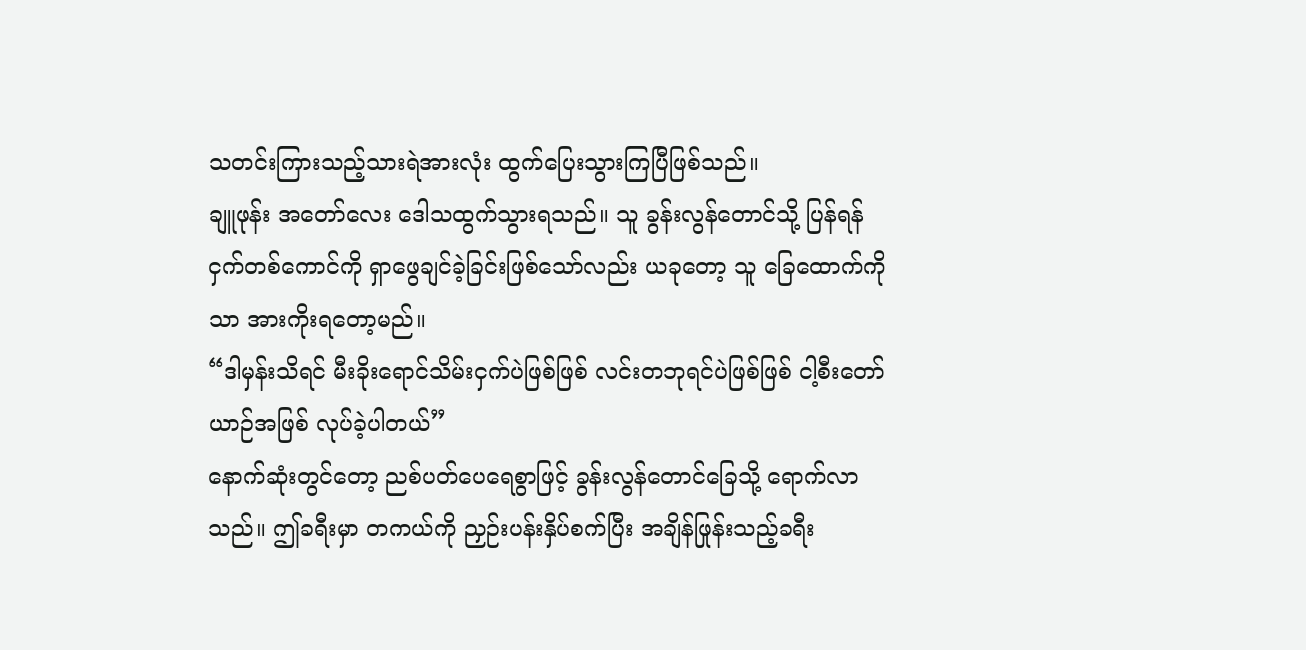သတင်းကြားသည့်သားရဲအားလုံး ထွက်ပြေးသွားကြပြီဖြစ်သည်။
ချူဖုန်း အတော်လေး ဒေါသထွက်သွားရသည်။ သူ ခွန်းလွန်တောင်သို့ ပြန်ရန် ငှက်တစ်ကောင်ကို ရှာဖွေချင်ခဲ့ခြင်းဖြစ်သော်လည်း ယခုတော့ သူ ခြေထောက်ကိုသာ အားကိုးရတော့မည်။
“ဒါမှန်းသိရင် မီးခိုးရောင်သိမ်းငှက်ပဲဖြစ်ဖြစ် လင်းတဘုရင်ပဲဖြစ်ဖြစ် ငါ့စီးတော်ယာဉ်အဖြစ် လုပ်ခဲ့ပါတယ်”
နောက်ဆုံးတွင်တော့ ညစ်ပတ်ပေရေစွာဖြင့် ခွန်းလွန်တောင်ခြေသို့ ရောက်လာသည်။ ဤခရီးမှာ တကယ်ကို ညှဉ်းပန်းနှိပ်စက်ပြီး အချိန်ဖြုန်းသည့်ခရီး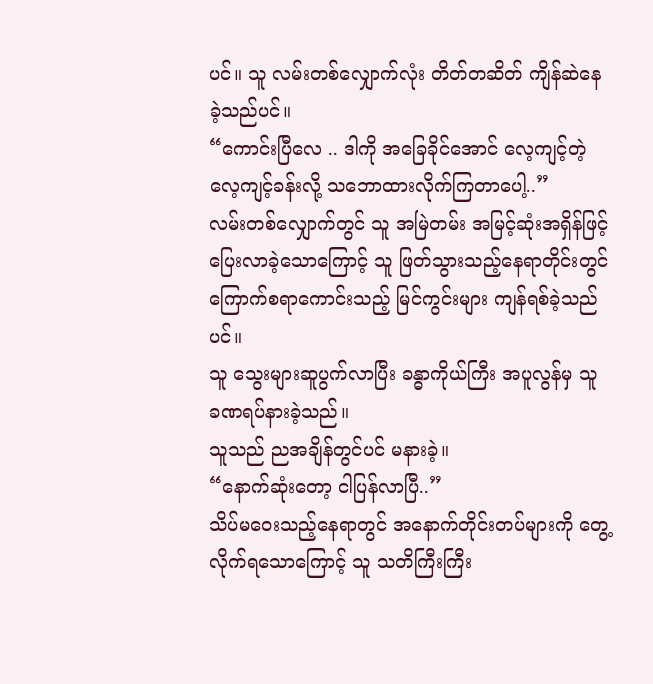ပင်။ သူ လမ်းတစ်လျှောက်လုံး တိတ်တဆိတ် ကျိန်ဆဲနေခဲ့သည်ပင်။
“ကောင်းပြီလေ .. ဒါကို အခြေခိုင်အောင် လေ့ကျင့်တဲ့ လေ့ကျင့်ခန်းလို့ သဘောထားလိုက်ကြတာပေါ့..”
လမ်းတစ်လျှောက်တွင် သူ အမြဲတမ်း အမြင့်ဆုံးအရှိန်ဖြင့် ပြေးလာခဲ့သောကြောင့် သူ ဖြတ်သွားသည့်နေရာတိုင်းတွင် ကြောက်စရာကောင်းသည့် မြင်ကွင်းများ ကျန်ရစ်ခဲ့သည်ပင်။
သူ သွေးများဆူပွက်လာပြီး ခန္ဓာကိုယ်ကြီး အပူလွန်မှ သူ ခဏရပ်နားခဲ့သည်။
သူသည် ညအချိန်တွင်ပင် မနားခဲ့။
“နောက်ဆုံးတော့ ငါပြန်လာပြီ..”
သိပ်မဝေးသည့်နေရာတွင် အနောက်တိုင်းတပ်များကို တွေ့လိုက်ရသောကြောင့် သူ သတိကြီးကြီး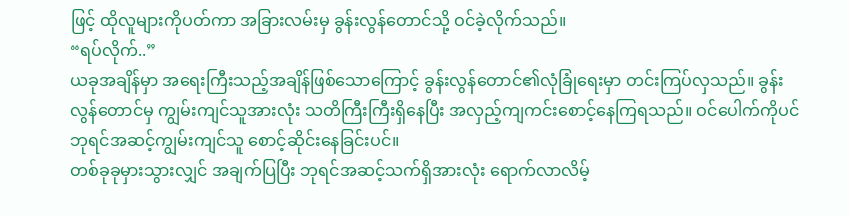ဖြင့် ထိုလူများကိုပတ်ကာ အခြားလမ်းမှ ခွန်းလွန်တောင်သို့ ဝင်ခဲ့လိုက်သည်။
“ရပ်လိုက်..”
ယခုအချိန်မှာ အရေးကြီးသည့်အချိန်ဖြစ်သောကြောင့် ခွန်းလွန်တောင်၏လုံခြုံရေးမှာ တင်းကြပ်လှသည်။ ခွန်းလွန်တောင်မှ ကျွမ်းကျင်သူအားလုံး သတိကြီးကြီးရှိနေပြီး အလှည့်ကျကင်းစောင့်နေကြရသည်။ ဝင်ပေါက်ကိုပင် ဘုရင်အဆင့်ကျွမ်းကျင်သူ စောင့်ဆိုင်းနေခြင်းပင်။
တစ်ခုခုမှားသွားလျှင် အချက်ပြပြီး ဘုရင်အဆင့်သက်ရှိအားလုံး ရောက်လာလိမ့်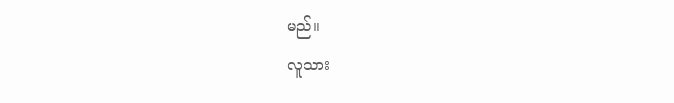မည်။
လူသား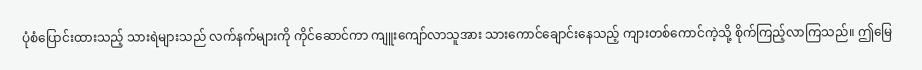ပုံစံပြောင်းထားသည့် သားရဲများသည် လက်နက်များကို ကိုင်ဆောင်ကာ ကျူးကျော်လာသူအား သားကောင်ချောင်းနေသည့် ကျားတစ်ကောင်ကဲ့သို့ စိုက်ကြည့်လာကြသည်။ ဤမြေ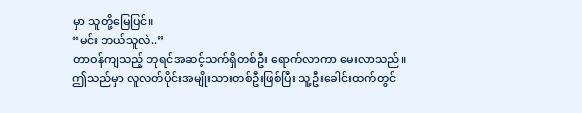မှာ သူတို့မြေပြင်။
“မင်း ဘယ်သူလဲ..”
တာဝန်ကျသည့် ဘုရင်အဆင့်သက်ရှိတစ်ဦး ရောက်လာကာ မေးလာသည်။
ဤသည်မှာ လူလတ်ပိုင်းအမျိုးသားတစ်ဦးဖြစ်ပြီး သူ့ဦးခေါင်းထက်တွင်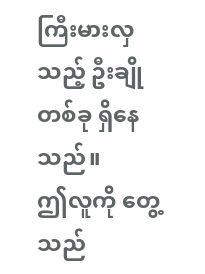ကြီးမားလှသည့် ဦးချိုတစ်ခု ရှိနေသည်။
ဤလူကို တွေ့သည်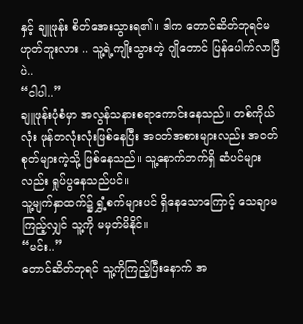နှင့် ချူဖုန်း စိတ်အေးသွားရ၏။ ဒါက တောင်ဆိတ်ဘုရင်မဟုတ်ဘူးလား .. သူ့ရဲ့ကျိုးသွားတဲ့ ဂျိုတောင် ပြန်ပေါက်လာပြီပဲ..
“ငါပါ..”
ချူဖုန်းပုံစံမှာ အလွန်သနားစရာကောင်းနေသည်။ တစ်ကိုယ်လုံး ဖုန်တလုံးလုံးဖြစ်နေပြီး အဝတ်အစားများလည်း အဝတ်စုတ်များကဲ့သို့ ဖြစ်နေသည်။ သူ့နောက်ဘက်ရှိ ဆံပင်များလည်း ရှုပ်ပွနေသည်ပင်။
သူ့မျက်နှာထက်၌ ရွှံ့စက်များပင် ရှိနေသောကြောင့် သေချာမကြည့်လျှင် သူ့ကို မမှတ်မိနိုင်။
“မင်း..”
တောင်ဆိတ်ဘုရင် သူ့ကိုကြည့်ပြီးနောက် အ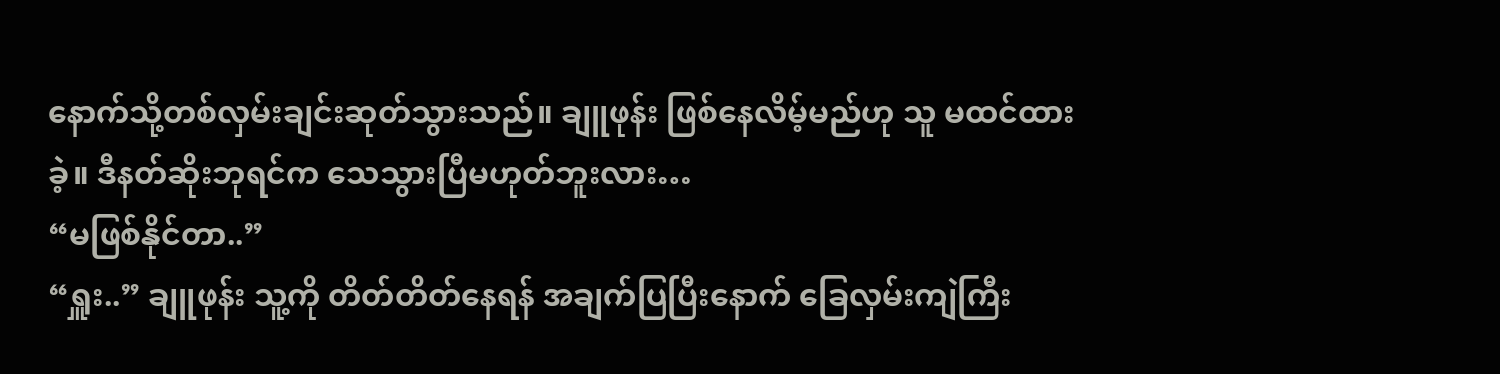နောက်သို့တစ်လှမ်းချင်းဆုတ်သွားသည်။ ချူဖုန်း ဖြစ်နေလိမ့်မည်ဟု သူ မထင်ထားခဲ့။ ဒီနတ်ဆိုးဘုရင်က သေသွားပြီမဟုတ်ဘူးလား…
“မဖြစ်နိုင်တာ..”
“ရှူး..” ချူဖုန်း သူ့ကို တိတ်တိတ်နေရန် အချက်ပြပြီးနောက် ခြေလှမ်းကျဲကြီး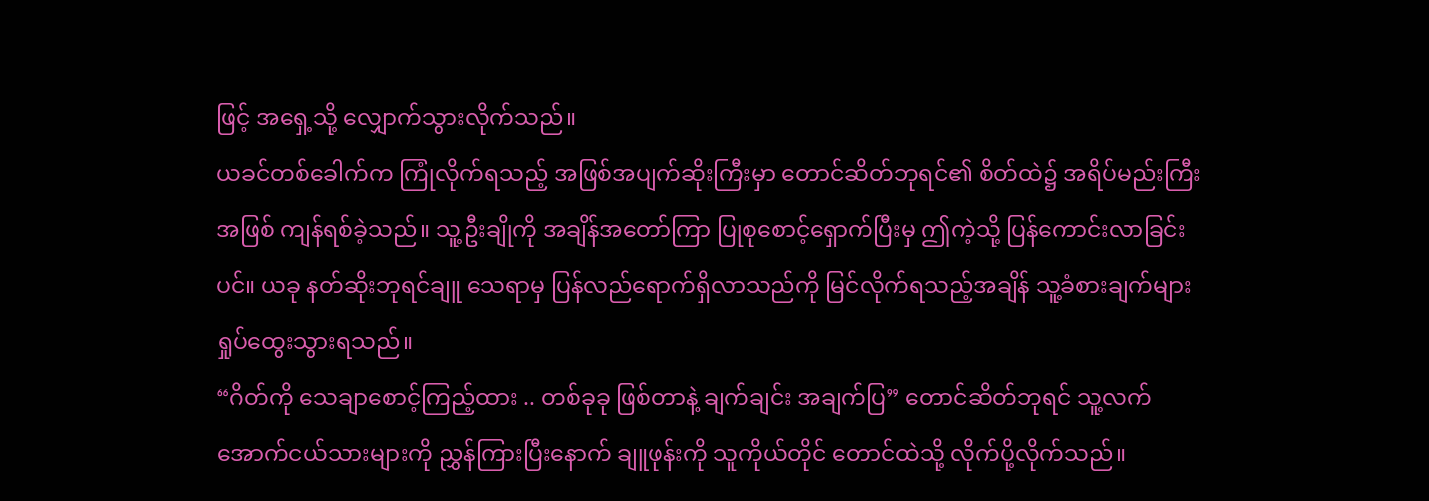ဖြင့် အရှေ့သို့ လျှောက်သွားလိုက်သည်။
ယခင်တစ်ခေါက်က ကြုံလိုက်ရသည့် အဖြစ်အပျက်ဆိုးကြီးမှာ တောင်ဆိတ်ဘုရင်၏ စိတ်ထဲ၌ အရိပ်မည်းကြီးအဖြစ် ကျန်ရစ်ခဲ့သည်။ သူ့ဦးချိုကို အချိန်အတော်ကြာ ပြုစုစောင့်ရှောက်ပြီးမှ ဤကဲ့သို့ ပြန်ကောင်းလာခြင်းပင်။ ယခု နတ်ဆိုးဘုရင်ချူ သေရာမှ ပြန်လည်ရောက်ရှိလာသည်ကို မြင်လိုက်ရသည့်အချိန် သူ့ခံစားချက်များ ရှုပ်ထွေးသွားရသည်။
“ဂိတ်ကို သေချာစောင့်ကြည့်ထား .. တစ်ခုခု ဖြစ်တာနဲ့ ချက်ချင်း အချက်ပြ” တောင်ဆိတ်ဘုရင် သူ့လက်အောက်ငယ်သားများကို ညွှန်ကြားပြီးနောက် ချူဖုန်းကို သူကိုယ်တိုင် တောင်ထဲသို့ လိုက်ပို့လိုက်သည်။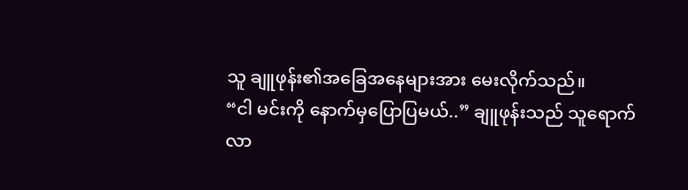သူ ချူဖုန်း၏အခြေအနေများအား မေးလိုက်သည်။
“ငါ မင်းကို နောက်မှပြောပြမယ်..” ချူဖုန်းသည် သူရောက်လာ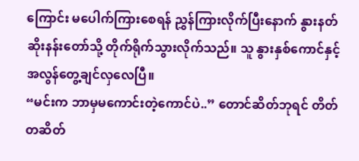ကြောင်း မပေါက်ကြားစေရန် ညွှန်ကြားလိုက်ပြီးနောက် နွားနတ်ဆိုးနန်းတော်သို့ တိုက်ရိုက်သွားလိုက်သည်။ သူ နွားနှစ်ကောင်နှင့် အလွန်တွေ့ချင်လှလေပြီ။
“မင်းက ဘာမှမကောင်းတဲ့ကောင်ပဲ..” တောင်ဆိတ်ဘုရင် တိတ်တဆိတ်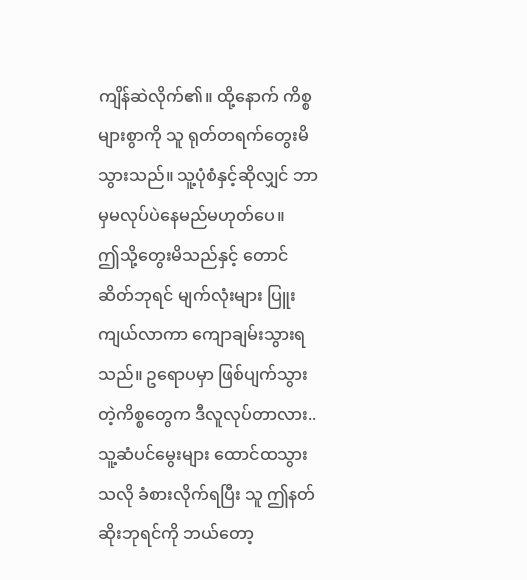ကျိန်ဆဲလိုက်၏။ ထို့နောက် ကိစ္စများစွာကို သူ ရုတ်တရက်တွေးမိသွားသည်။ သူ့ပုံစံနှင့်ဆိုလျှင် ဘာမှမလုပ်ပဲနေမည်မဟုတ်ပေ။
ဤသို့တွေးမိသည်နှင့် တောင်ဆိတ်ဘုရင် မျက်လုံးများ ပြူးကျယ်လာကာ ကျောချမ်းသွားရသည်။ ဥရောပမှာ ဖြစ်ပျက်သွားတဲ့ကိစ္စတွေက ဒီလူလုပ်တာလား..
သူ့ဆံပင်မွေးများ ထောင်ထသွားသလို ခံစားလိုက်ရပြီး သူ ဤနတ်ဆိုးဘုရင်ကို ဘယ်တော့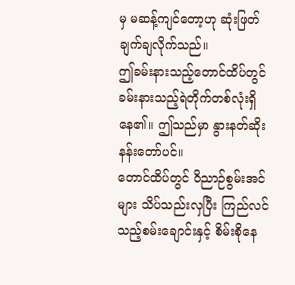မှ မဆန့်ကျင်တော့ဟု ဆုံးဖြတ်ချက်ချလိုက်သည်။
ဤခမ်းနားသည့်တောင်ထိပ်တွင် ခမ်းနားသည့်ရဲတိုက်တစ်လုံးရှိနေ၏။ ဤသည်မှာ နွားနတ်ဆိုးနန်းတော်ပင်။
တောင်ထိပ်တွင် ဝိညာဉ်စွမ်းအင်များ သိပ်သည်းလှပြီး ကြည်လင်သည့်စမ်းချောင်းနှင့် စိမ်းစိုနေ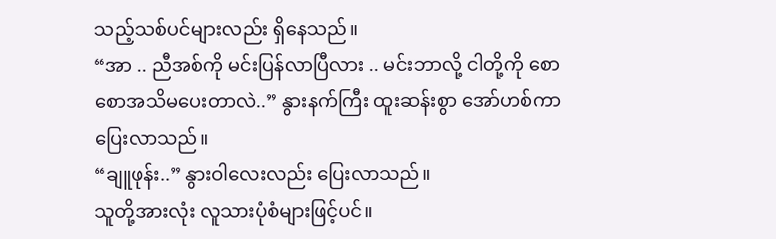သည့်သစ်ပင်များလည်း ရှိနေသည်။
“အာ .. ညီအစ်ကို မင်းပြန်လာပြီလား .. မင်းဘာလို့ ငါတို့ကို စောစောအသိမပေးတာလဲ..” နွားနက်ကြီး ထူးဆန်းစွာ အော်ဟစ်ကာ ပြေးလာသည်။
“ချူဖုန်း..” နွားဝါလေးလည်း ပြေးလာသည်။
သူတို့အားလုံး လူသားပုံစံများဖြင့်ပင်။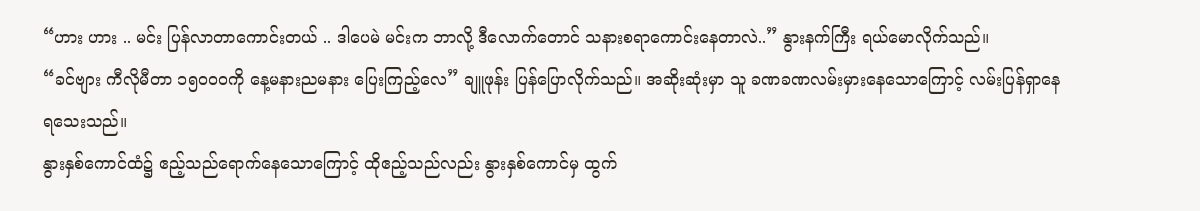“ဟား ဟား .. မင်း ပြန်လာတာကောင်းတယ် .. ဒါပေမဲ မင်းက ဘာလို့ ဒီလောက်တောင် သနားစရာကောင်းနေတာလဲ..” နွားနက်ကြီး ရယ်မောလိုက်သည်။
“ခင်ဗျား ကီလိုမီတာ ၁၅၀၀၀ကို နေ့မနားညမနား ပြေးကြည့်လေ” ချူဖုန်း ပြန်ပြောလိုက်သည်။ အဆိုးဆုံးမှာ သူ ခဏခဏလမ်းမှားနေသောကြောင့် လမ်းပြန်ရှာနေရသေးသည်။
နွားနှစ်ကောင်ထံ၌ ဧည့်သည်ရောက်နေသောကြောင့် ထိုဧည့်သည်လည်း နွားနှစ်ကောင်မှ ထွက်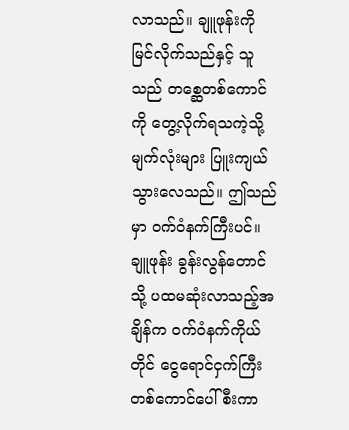လာသည်။ ချူဖုန်းကို မြင်လိုက်သည်နှင့် သူသည် တစ္ဆေတစ်ကောင်ကို တွေ့လိုက်ရသကဲ့သို့ မျက်လုံးများ ပြူးကျယ်သွားလေသည်။ ဤသည်မှာ ဝက်ဝံနက်ကြီးပင်။
ချူဖုန်း ခွန်းလွန်တောင်သို့ ပထမဆုံးလာသည့်အချိန်က ဝက်ဝံနက်ကိုယ်တိုင် ငွေရောင်ငှက်ကြီးတစ်ကောင်ပေါ်စီးကာ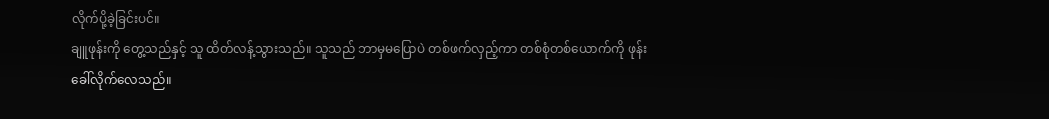လိုက်ပို့ခဲ့ခြင်းပင်။
ချူဖုန်းကို တွေ့သည်နှင့် သူ ထိတ်လန့်သွားသည်။ သူသည် ဘာမှမပြောပဲ တစ်ဖက်လှည့်ကာ တစ်စုံတစ်ယောက်ကို ဖုန်းခေါ်လိုက်လေသည်။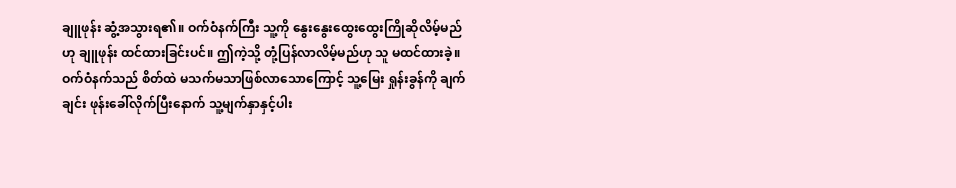ချူဖုန်း ဆွံ့အသွားရ၏။ ဝက်ဝံနက်ကြီး သူ့ကို နွေးနွေးထွေးထွေးကြိုဆိုလိမ့်မည်ဟု ချူဖုန်း ထင်ထားခြင်းပင်။ ဤကဲ့သို့ တုံ့ပြန်လာလိမ့်မည်ဟု သူ မထင်ထားခဲ့။
ဝက်ဝံနက်သည် စိတ်ထဲ မသက်မသာဖြစ်လာသောကြောင့် သူ့မြေး ရှုန်းခွန်ကို ချက်ချင်း ဖုန်းခေါ်လိုက်ပြီးနောက် သူ့မျက်နှာနှင့်ပါး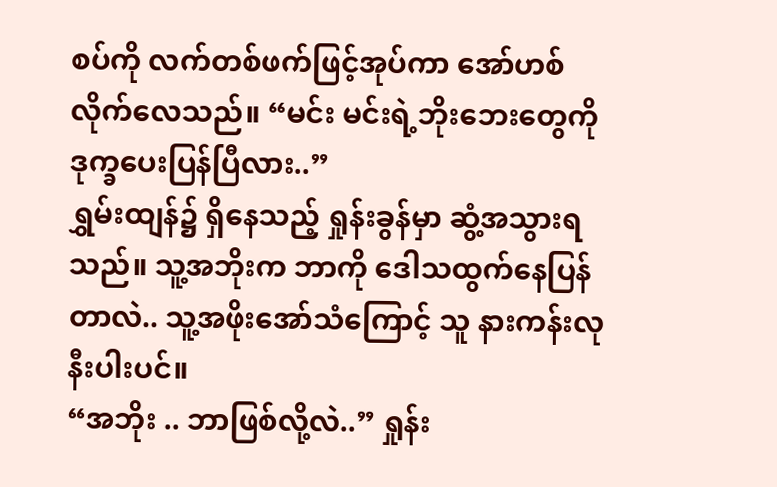စပ်ကို လက်တစ်ဖက်ဖြင့်အုပ်ကာ အော်ဟစ်လိုက်လေသည်။ “မင်း မင်းရဲ့ဘိုးဘေးတွေကို ဒုက္ခပေးပြန်ပြီလား..”
ရွှမ်းထျန်၌ ရှိနေသည့် ရှုန်းခွန်မှာ ဆွံ့အသွားရသည်။ သူ့အဘိုးက ဘာကို ဒေါသထွက်နေပြန်တာလဲ.. သူ့အဖိုးအော်သံကြောင့် သူ နားကန်းလုနီးပါးပင်။
“အဘိုး .. ဘာဖြစ်လို့လဲ..” ရှုန်း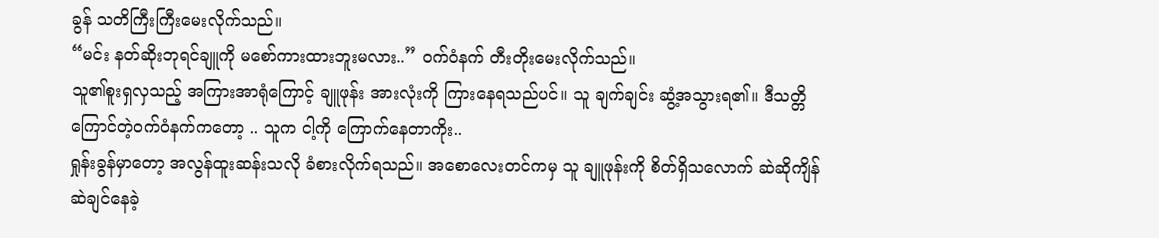ခွန် သတိကြီးကြီးမေးလိုက်သည်။
“မင်း နတ်ဆိုးဘုရင်ချူကို မစော်ကားထားဘူးမလား..” ဝက်ဝံနက် တီးတိုးမေးလိုက်သည်။
သူ၏စူးရှလှသည့် အကြားအာရုံကြောင့် ချူဖုန်း အားလုံးကို ကြားနေရသည်ပင်။ သူ ချက်ချင်း ဆွံ့အသွားရ၏။ ဒီသတ္တိကြောင်တဲ့ဝက်ဝံနက်ကတော့ .. သူက ငါ့ကို ကြောက်နေတာကိုး..
ရှုန်းခွန်မှာတော့ အလွန်ထူးဆန်းသလို ခံစားလိုက်ရသည်။ အစောလေးတင်ကမှ သူ ချူဖုန်းကို စိတ်ရှိသလောက် ဆဲဆိုကျိန်ဆဲချင်နေခဲ့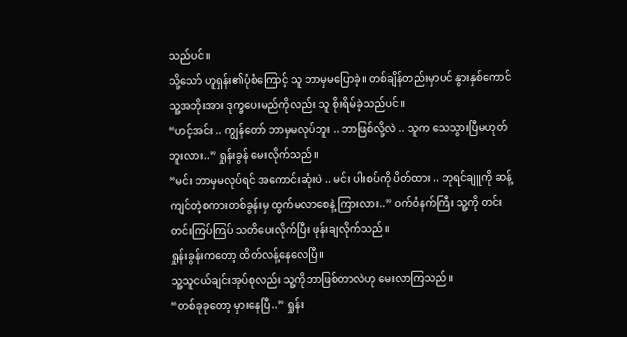သည်ပင်။
သို့သော် ဟူရှန်း၏ပုံစံကြောင့် သူ ဘာမှမပြောခဲ့။ တစ်ချိန်တည်းမှာပင် နွားနှစ်ကောင် သူ့အဘိုးအား ဒုက္ခပေးမည်ကိုလည်း သူ စိုးရိမ်ခဲ့သည်ပင်။
“ဟင့်အင်း .. ကျွန်တော် ဘာမှမလုပ်ဘူး .. ဘာဖြစ်လို့လဲ .. သူက သေသွားပြီမဟုတ်ဘူးလား..” ရှုန်းခွန် မေးလိုက်သည်။
“မင်း ဘာမှမလုပ်ရင် အကောင်းဆုံးပဲ .. မင်း ပါးစပ်ကို ပိတ်ထား .. ဘုရင်ချူကို ဆန့်ကျင်တဲ့စကားတစ်ခွန်းမှ ထွက်မလာစေနဲ့ ကြားလား..” ဝက်ဝံနက်ကြီး သူ့ကို တင်းတင်းကြပ်ကြပ် သတိပေးလိုက်ပြီး ဖုန်းချလိုက်သည်။
ရှုန်းခွန်းကတော့ ထိတ်လန့်နေလေပြီ။
သူ့သူငယ်ချင်းအုပ်စုလည်း သူ့ကိုဘာဖြစ်တာလဲဟု မေးလာကြသည်။
“တစ်ခုခုတော့ မှားနေပြီ..” ရှုန်း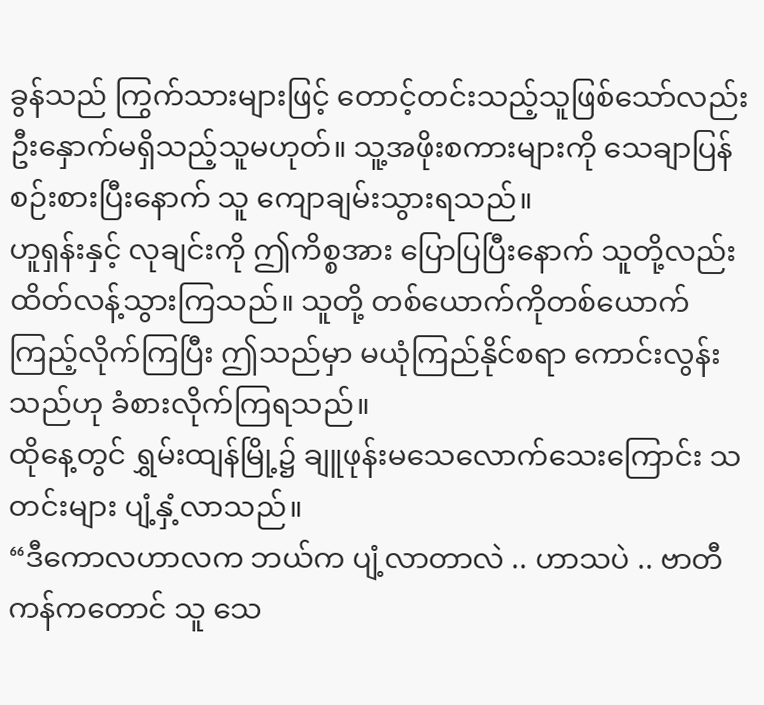ခွန်သည် ကြွက်သားများဖြင့် တောင့်တင်းသည့်သူဖြစ်သော်လည်း ဦးနှောက်မရှိသည့်သူမဟုတ်။ သူ့အဖိုးစကားများကို သေချာပြန်စဉ်းစားပြီးနောက် သူ ကျောချမ်းသွားရသည်။
ဟူရှန်းနှင့် လုချင်းကို ဤကိစ္စအား ပြောပြပြီးနောက် သူတို့လည်း ထိတ်လန့်သွားကြသည်။ သူတို့ တစ်ယောက်ကိုတစ်ယောက် ကြည့်လိုက်ကြပြီး ဤသည်မှာ မယုံကြည်နိုင်စရာ ကောင်းလွန်းသည်ဟု ခံစားလိုက်ကြရသည်။
ထိုနေ့တွင် ရွှမ်းထျန်မြို့၌ ချူဖုန်းမသေလောက်သေးကြောင်း သတင်းများ ပျံ့နှံ့လာသည်။
“ဒီကောလဟာလက ဘယ်က ပျံ့လာတာလဲ .. ဟာသပဲ .. ဗာတီကန်ကတောင် သူ သေ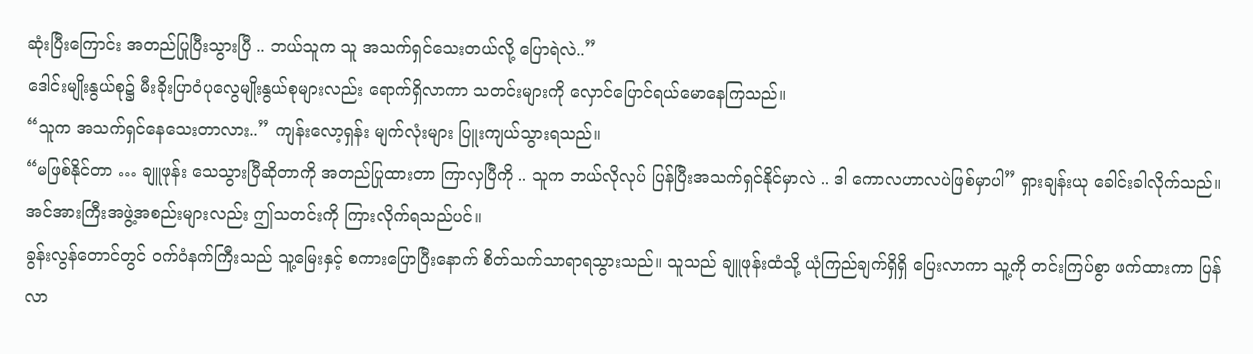ဆုံးပြီးကြောင်း အတည်ပြုပြီးသွားပြီ .. ဘယ်သူက သူ အသက်ရှင်သေးတယ်လို့ ပြောရဲလဲ..”
ဒေါင်းမျိုးနွယ်စု၌ မီးခိုးပြာဝံပုလွေမျိုးနွယ်စုများလည်း ရောက်ရှိလာကာ သတင်းများကို လှောင်ပြောင်ရယ်မောနေကြသည်။
“သူက အသက်ရှင်နေသေးတာလား..” ကျန်းလော့ရှန်း မျက်လုံးများ ပြူးကျယ်သွားရသည်။
“မဖြစ်နိုင်တာ … ချူဖုန်း သေသွားပြီဆိုတာကို အတည်ပြုထားတာ ကြာလှပြီကို .. သူက ဘယ်လိုလုပ် ပြန်ပြီးအသက်ရှင်နိုင်မှာလဲ .. ဒါ ကောလဟာလပဲဖြစ်မှာပါ” ရှားချန်းယု ခေါင်းခါလိုက်သည်။
အင်အားကြီးအဖွဲ့အစည်းများလည်း ဤသတင်းကို ကြားလိုက်ရသည်ပင်။
ခွန်းလွန်တောင်တွင် ဝက်ဝံနက်ကြီးသည် သူ့မြေးနှင့် စကားပြောပြီးနောက် စိတ်သက်သာရာရသွားသည်။ သူသည် ချူဖုန်းထံသို့ ယုံကြည်ချက်ရှိရှိ ပြေးလာကာ သူ့ကို တင်းကြပ်စွာ ဖက်ထားကာ ပြန်လာ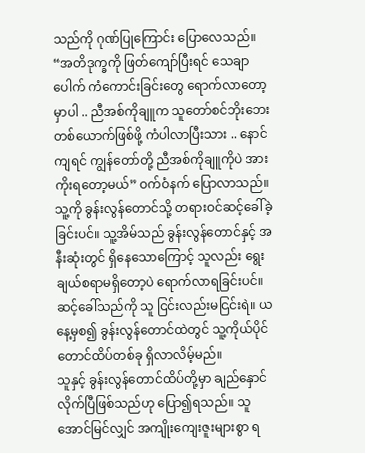သည်ကို ဂုဏ်ပြုကြောင်း ပြောလေသည်။
“အတိဒုက္ခကို ဖြတ်ကျော်ပြီးရင် သေချာပေါက် ကံကောင်းခြင်းတွေ ရောက်လာတော့မှာပါ .. ညီအစ်ကိုချူက သူတော်စင်ဘိုးဘေးတစ်ယောက်ဖြစ်ဖို့ ကံပါလာပြီးသား .. နောင်ကျရင် ကျွန်တော်တို့ ညီအစ်ကိုချူကိုပဲ အားကိုးရတော့မယ်” ဝက်ဝံနက် ပြောလာသည်။
သူ့ကို ခွန်းလွန်တောင်သို့ တရားဝင်ဆင့်ခေါ်ခဲ့ခြင်းပင်။ သူ့အိမ်သည် ခွန်းလွန်တောင်နှင့် အနီးဆုံးတွင် ရှိနေသောကြောင့် သူလည်း ရွေးချယ်စရာမရှိတော့ပဲ ရောက်လာရခြင်းပင်။ ဆင့်ခေါ်သည်ကို သူ ငြင်းလည်းမငြင်းရဲ။ ယနေ့မှစ၍ ခွန်းလွန်တောင်ထဲတွင် သူ့ကိုယ်ပိုင် တောင်ထိပ်တစ်ခု ရှိလာလိမ့်မည်။
သူနှင့် ခွန်းလွန်တောင်ထိပ်တို့မှာ ချည်နှောင်လိုက်ပြီဖြစ်သည်ဟု ပြော၍ရသည်။ သူ အောင်မြင်လျှင် အကျိုးကျေးဇူးများစွာ ရ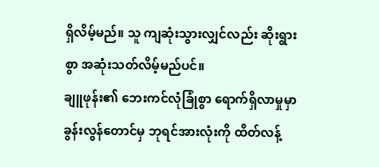ရှိလိမ့်မည်။ သူ ကျဆုံးသွားလျှင်လည်း ဆိုးရွားစွာ အဆုံးသတ်လိမ့်မည်ပင်။
ချူဖုန်း၏ ဘေးကင်လုံခြုံစွာ ရောက်ရှိလာမှုမှာ ခွန်းလွန်တောင်မှ ဘုရင်အားလုံးကို ထိတ်လန့်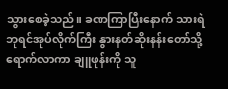သွားစေခဲ့သည်။ ခဏကြာပြီးနောက် သားရဲဘုရင်အုပ်လိုက်ကြီး နွားနတ်ဆိုးနန်းတော်သို့ ရောက်လာကာ ချူဖုန်းကို သူ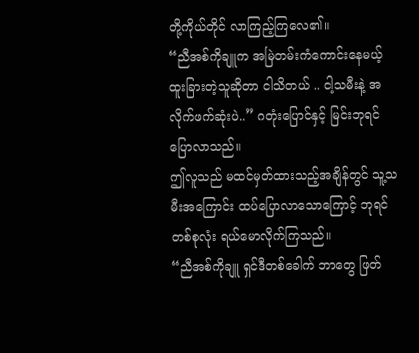တို့ကိုယ်တိုင် လာကြည့်ကြလေ၏။
“ညီအစ်ကိုချူက အမြဲတမ်းကံကောင်းနေမယ့် ထူးခြားတဲ့သူဆိုတာ ငါသိတယ် .. ငါ့သမီးနဲ့ အလိုက်ဖက်ဆုံးပဲ..” ဂတုံးပြောင်နှင့် မြင်းဘုရင် ပြောလာသည်။
ဤလူသည် မထင်မှတ်ထားသည့်အချိန်တွင် သူ့သမီးအကြောင်း ထပ်ပြောလာသောကြောင့် ဘုရင်တစ်စုလုံး ရယ်မောလိုက်ကြသည်။
“ညီအစ်ကိုချူ ရှင်ဒီတစ်ခေါက် ဘာတွေ ဖြတ်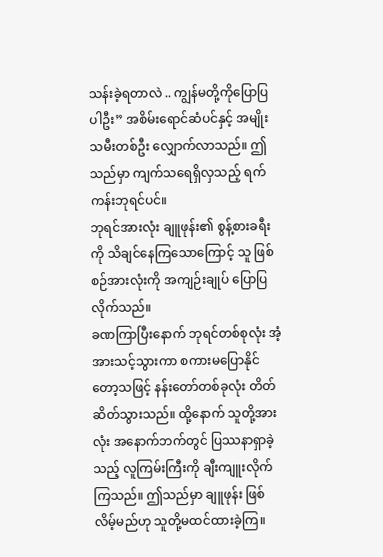သန်းခဲ့ရတာလဲ .. ကျွန်မတို့ကိုပြောပြပါဦး” အစိမ်းရောင်ဆံပင်နှင့် အမျိုးသမီးတစ်ဦး လျှောက်လာသည်။ ဤသည်မှာ ကျက်သရေရှိလှသည့် ရက်ကန်းဘုရင်ပင်။
ဘုရင်အားလုံး ချူဖုန်း၏ စွန့်စားခရီးကို သိချင်နေကြသောကြောင့် သူ ဖြစ်စဉ်အားလုံးကို အကျဉ်းချုပ် ပြောပြလိုက်သည်။
ခဏကြာပြီးနောက် ဘုရင်တစ်စုလုံး အံ့အားသင့်သွားကာ စကားမပြောနိုင်တော့သဖြင့် နန်းတော်တစ်ခုလုံး တိတ်ဆိတ်သွားသည်။ ထို့နောက် သူတို့အားလုံး အနောက်ဘက်တွင် ပြဿနာရှာခဲ့သည့် လူကြမ်းကြီးကို ချီးကျူးလိုက်ကြသည်။ ဤသည်မှာ ချူဖုန်း ဖြစ်လိမ့်မည်ဟု သူတို့မထင်ထားခဲ့ကြ။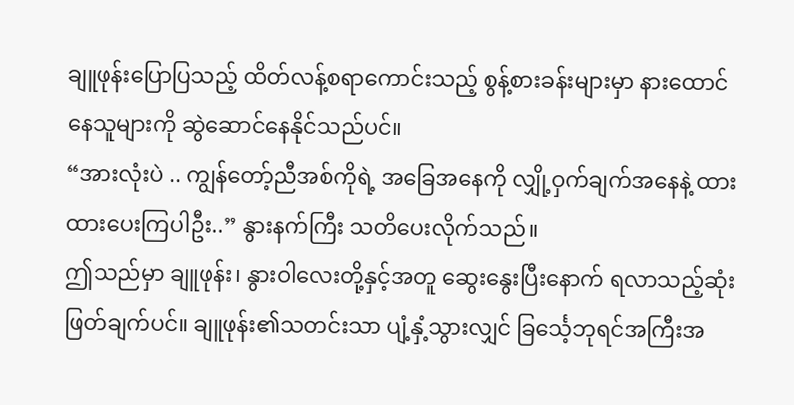ချူဖုန်းပြောပြသည့် ထိတ်လန့်စရာကောင်းသည့် စွန့်စားခန်းများမှာ နားထောင်နေသူများကို ဆွဲဆောင်နေနိုင်သည်ပင်။
“အားလုံးပဲ .. ကျွန်တော့်ညီအစ်ကိုရဲ့ အခြေအနေကို လျှို့ဝှက်ချက်အနေနဲ့ ထားထားပေးကြပါဦး..” နွားနက်ကြီး သတိပေးလိုက်သည်။
ဤသည်မှာ ချူဖုန်း၊ နွားဝါလေးတို့နှင့်အတူ ဆွေးနွေးပြီးနောက် ရလာသည့်ဆုံးဖြတ်ချက်ပင်။ ချူဖုန်း၏သတင်းသာ ပျံ့နှံ့သွားလျှင် ခြင်္သေ့ဘုရင်အကြီးအ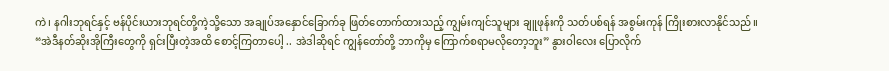ကဲ၊ နဂါးဘုရင်နှင့် ဗန်ပိုင်းယားဘုရင်တို့ကဲ့သို့သော အချုပ်အနှောင်ခြောက်ခု ဖြတ်တောက်ထားသည့် ကျွမ်းကျင်သူများ ချူဖုန်းကို သတ်ပစ်ရန် အစွမ်းကုန် ကြိုးစားလာနိုင်သည်။
“အဲဒီနတ်ဆိုးအိုကြီးတွေကို ရှင်းပြီးတဲ့အထိ စောင့်ကြတာပေါ့ .. အဲဒါဆိုရင် ကျွန်တော်တို့ ဘာကိုမှ ကြောက်စရာမလိုတော့ဘူး” နွားဝါလေး ပြောလိုက်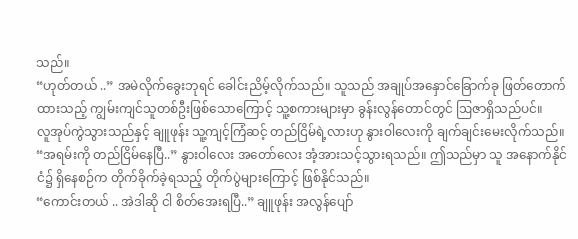သည်။
“ဟုတ်တယ် ..” အမဲလိုက်ခွေးဘုရင် ခေါင်းညိမ့်လိုက်သည်။ သူသည် အချုပ်အနှောင်ခြောက်ခု ဖြတ်တောက်ထားသည့် ကျွမ်းကျင်သူတစ်ဦးဖြစ်သောကြောင့် သူ့စကားများမှာ ခွန်းလွန်တောင်တွင် ဩဇာရှိသည်ပင်။
လူအုပ်ကွဲသွားသည်နှင့် ချူဖုန်း သူ့ကျင့်ကြံဆင့် တည်ငြိမ်ရဲ့လားဟု နွားဝါလေးကို ချက်ချင်းမေးလိုက်သည်။
“အရမ်းကို တည်ငြိမ်နေပြီ..” နွားဝါလေး အတော်လေး အံ့အားသင့်သွားရသည်။ ဤသည်မှာ သူ အနောက်နိုင်ငံ၌ ရှိနေစဉ်က တိုက်ခိုက်ခဲ့ရသည့် တိုက်ပွဲများကြောင့် ဖြစ်နိုင်သည်။
“ကောင်းတယ် .. အဲဒါဆို ငါ စိတ်အေးရပြီ..” ချူဖုန်း အလွန်ပျော်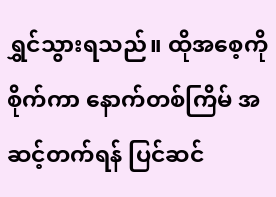ရွှင်သွားရသည်။ ထိုအစေ့ကို စိုက်ကာ နောက်တစ်ကြိမ် အဆင့်တက်ရန် ပြင်ဆင်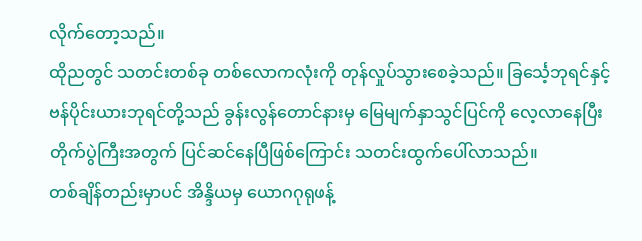လိုက်တော့သည်။
ထိုညတွင် သတင်းတစ်ခု တစ်လောကလုံးကို တုန်လှုပ်သွားစေခဲ့သည်။ ခြင်္သေ့ဘုရင်နှင့် ဗန်ပိုင်းယားဘုရင်တို့သည် ခွန်းလွန်တောင်နားမှ မြေမျက်နှာသွင်ပြင်ကို လေ့လာနေပြီး တိုက်ပွဲကြီးအတွက် ပြင်ဆင်နေပြီဖြစ်ကြောင်း သတင်းထွက်ပေါ်လာသည်။
တစ်ချိန်တည်းမှာပင် အိန္ဒိယမှ ယောဂဂုရုဖန့်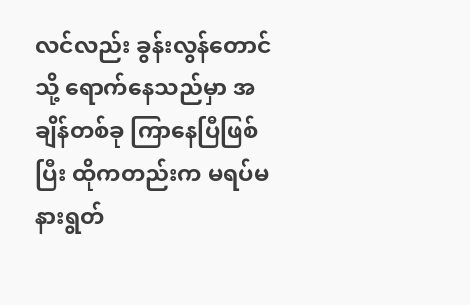လင်လည်း ခွန်းလွန်တောင်သို့ ရောက်နေသည်မှာ အချိန်တစ်ခု ကြာနေပြီဖြစ်ပြီး ထိုကတည်းက မရပ်မနားရွတ်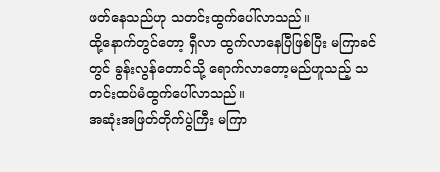ဖတ်နေသည်ဟု သတင်းထွက်ပေါ်လာသည်။
ထို့နောက်တွင်တော့ ရှီလာ ထွက်လာနေပြီဖြစ်ပြီး မကြာခင်တွင် ခွန်းလွန်တောင်သို့ ရောက်လာတော့မည်ဟူသည့် သတင်းထပ်မံထွက်ပေါ်လာသည်။
အဆုံးအဖြတ်တိုက်ပွဲကြီး မကြာ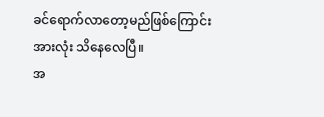ခင်ရောက်လာတော့မည်ဖြစ်ကြောင်း အားလုံး သိနေလေပြီ။
အ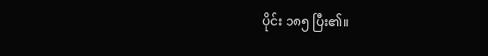ပိုင်း ၁၈၅ ပြီး၏။